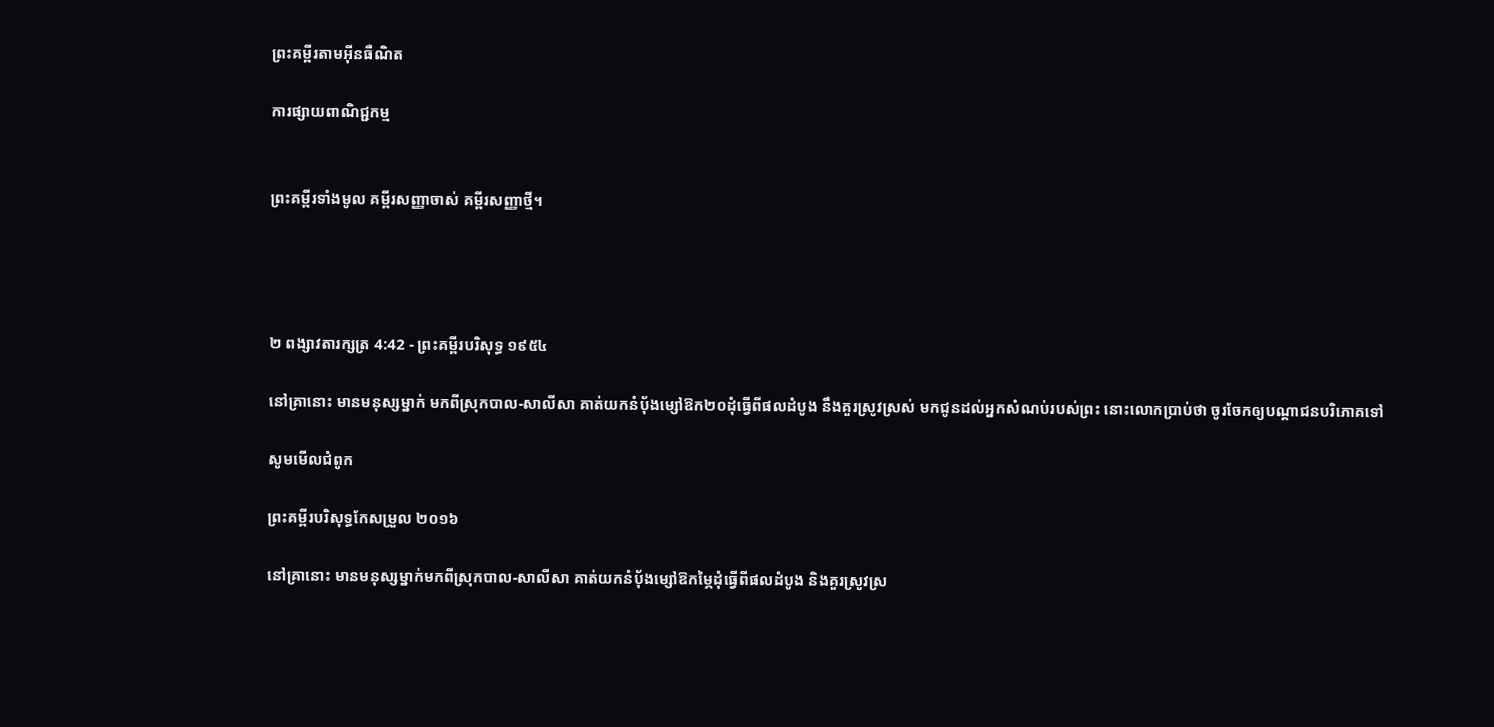ព្រះគម្ពីរតាមអ៊ីនធឺណិត

ការផ្សាយពាណិជ្ជកម្ម


ព្រះគម្ពីរទាំងមូល គម្ពីរសញ្ញាចាស់ គម្ពីរសញ្ញាថ្មី។




២ ពង្សាវ‌តារ‌ក្សត្រ 4:42 - ព្រះគម្ពីរបរិសុទ្ធ ១៩៥៤

នៅគ្រានោះ មានមនុស្សម្នាក់ មកពីស្រុកបាល-សា‌លីសា គាត់យកនំបុ័ងម្សៅឱក២០ដុំធ្វើពីផលដំបូង នឹងគួរស្រូវស្រស់ មកជូនដល់អ្នកសំណប់របស់ព្រះ នោះលោកប្រាប់ថា ចូរចែកឲ្យបណ្តាជនបរិភោគទៅ

សូមមើលជំពូក

ព្រះគម្ពីរបរិសុទ្ធកែសម្រួល ២០១៦

នៅគ្រានោះ មានមនុស្សម្នាក់មកពីស្រុកបាល-សាលី‌សា គាត់យកនំបុ័ងម្សៅឱកម្ភៃដុំធ្វើពីផលដំបូង និងគួរស្រូវស្រ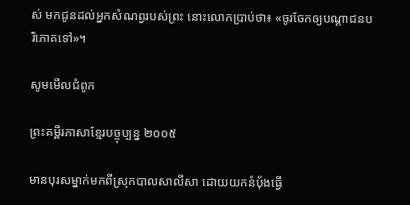ស់ មកជូនដល់អ្នកសំណព្វរបស់ព្រះ នោះលោកប្រាប់ថា៖ «ចូរចែកឲ្យបណ្ដា‌ជនបរិ‌ភោគទៅ»។

សូមមើលជំពូក

ព្រះគម្ពីរភាសាខ្មែរបច្ចុប្បន្ន ២០០៥

មានបុរសម្នាក់មកពីស្រុកបាលសាលី‌សា ដោយយកនំបុ័ងធ្វើ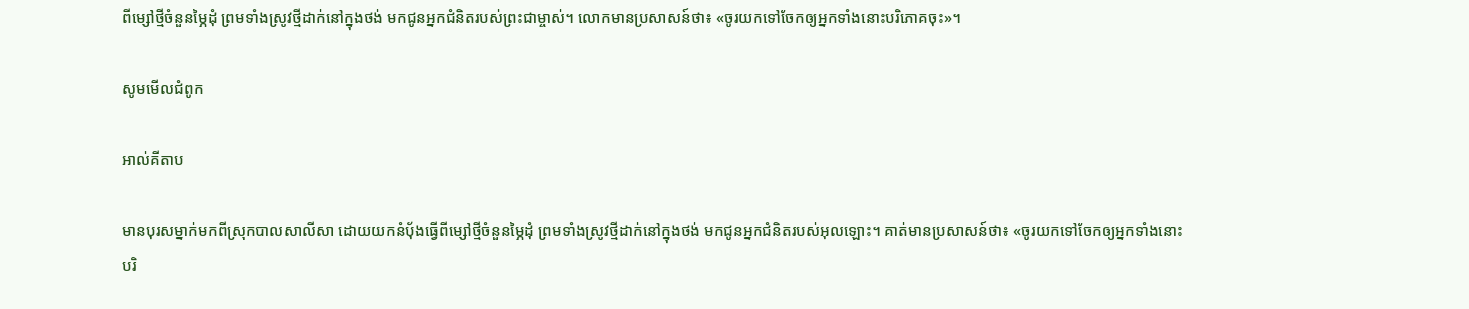ពីម្សៅថ្មីចំនួនម្ភៃដុំ ព្រមទាំងស្រូវថ្មីដាក់នៅក្នុងថង់ មកជូនអ្នកជំនិតរបស់ព្រះ‌ជាម្ចាស់។ លោកមានប្រសាសន៍ថា៖ «ចូរយកទៅចែកឲ្យអ្នកទាំងនោះបរិភោគចុះ»។

សូមមើលជំពូក

អាល់គីតាប

មានបុរសម្នាក់មកពីស្រុកបាលសាលី‌សា ដោយយកនំបុ័ងធ្វើពីម្សៅថ្មីចំនួនម្ភៃដុំ ព្រមទាំងស្រូវថ្មីដាក់នៅក្នុងថង់ មកជូនអ្នកជំនិតរបស់អុលឡោះ។ គាត់មានប្រសាសន៍ថា៖ «ចូរយកទៅចែកឲ្យអ្នកទាំងនោះបរិ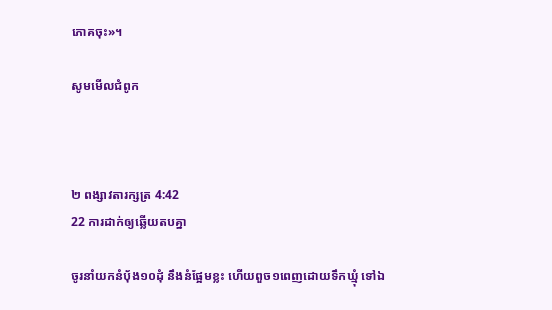ភោគចុះ»។

សូមមើលជំពូក



២ ពង្សាវ‌តារ‌ក្សត្រ 4:42
22 ការដាក់ឲ្យឆ្លើយតបគ្នា

ចូរនាំយកនំបុ័ង១០ដុំ នឹងនំផ្អែមខ្លះ ហើយពួច១ពេញដោយទឹកឃ្មុំ ទៅឯ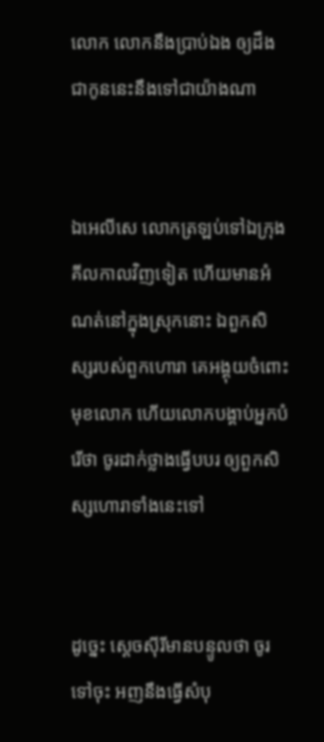លោក លោកនឹងប្រាប់ឯង ឲ្យដឹងជាកូននេះនឹងទៅជាយ៉ាងណា


ឯអេលី‌សេ លោកត្រឡប់ទៅឯក្រុងគីល‌កាលវិញទៀត ហើយមានអំណត់នៅក្នុងស្រុកនោះ ឯពួកសិស្សរបស់ពួកហោរា គេអង្គុយចំពោះមុខលោក ហើយលោកបង្គាប់អ្នកបំរើថា ចូរដាក់ថ្លាងធ្វើបបរ ឲ្យពួកសិស្សហោរាទាំងនេះទៅ


ដូច្នេះ ស្តេចស៊ីរីមានបន្ទូលថា ចូរទៅចុះ អញនឹងធ្វើសំបុ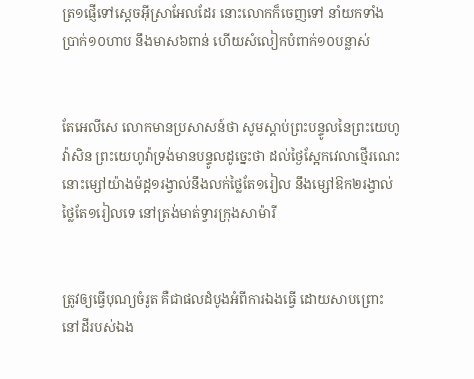ត្រ១ផ្ញើទៅស្តេចអ៊ីស្រាអែលដែរ នោះលោកក៏ចេញទៅ នាំយកទាំងប្រាក់១០ហាប នឹងមាស៦ពាន់ ហើយសំលៀក‌បំពាក់១០បន្លាស់


តែអេលី‌សេ លោកមានប្រសាសន៍ថា សូមស្តាប់ព្រះ‌បន្ទូលនៃព្រះ‌យេហូវ៉ាសិន ព្រះ‌យេហូវ៉ាទ្រង់មានបន្ទូលដូច្នេះថា ដល់ថ្ងៃស្អែកវេលាថ្មើរណេះ នោះម្សៅយ៉ាងម៉ដ្ត១រង្វាល់នឹងលក់ថ្លៃតែ១រៀល នឹងម្សៅឱក២រង្វាល់ថ្លៃតែ១រៀលទេ នៅត្រង់មាត់ទ្វារក្រុងសាម៉ារី


ត្រូវឲ្យធ្វើបុណ្យចំរូត គឺជាផលដំបូងអំពីការឯងធ្វើ ដោយសាប‌ព្រោះនៅដីរបស់ឯង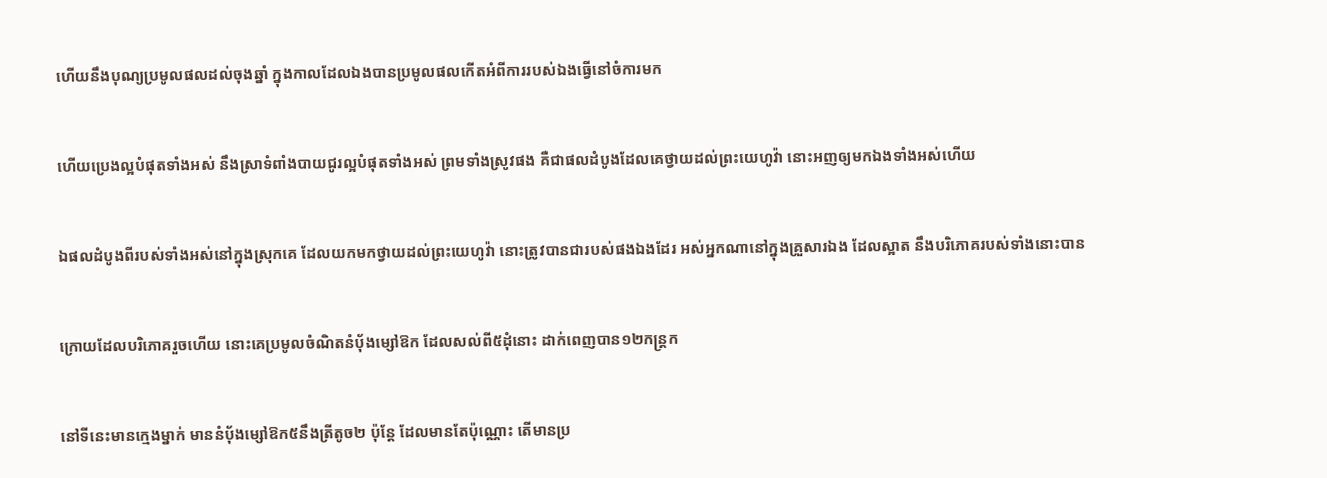ហើយនឹងបុណ្យប្រមូលផលដល់ចុងឆ្នាំ ក្នុងកាលដែលឯងបានប្រមូលផលកើតអំពីការរបស់ឯងធ្វើនៅចំការមក


ហើយប្រេងល្អបំផុតទាំងអស់ នឹងស្រាទំពាំង‌បាយ‌ជូរល្អបំផុតទាំងអស់ ព្រមទាំងស្រូវផង គឺជាផលដំបូងដែលគេថ្វាយដល់ព្រះ‌យេហូវ៉ា នោះអញឲ្យមកឯងទាំងអស់ហើយ


ឯផលដំបូងពីរបស់ទាំងអស់នៅក្នុងស្រុកគេ ដែលយកមកថ្វាយដល់ព្រះ‌យេហូវ៉ា នោះត្រូវបានជារបស់ផងឯងដែរ អស់អ្នកណានៅក្នុងគ្រួសារឯង ដែលស្អាត នឹងបរិភោគរបស់ទាំងនោះបាន


ក្រោយដែលបរិភោគរួចហើយ នោះគេប្រមូលចំណិតនំបុ័ងម្សៅឱក ដែលសល់ពី៥ដុំនោះ ដាក់ពេញបាន១២កន្ត្រក


នៅទីនេះមានក្មេងម្នាក់ មាននំបុ័ងម្សៅឱក៥នឹងត្រីតូច២ ប៉ុន្តែ ដែលមានតែប៉ុណ្ណោះ តើមានប្រ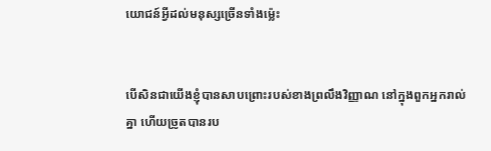យោជន៍អ្វីដល់មនុស្សច្រើនទាំងម៉្លេះ


បើសិនជាយើងខ្ញុំបានសាប‌ព្រោះរបស់ខាងព្រលឹងវិញ្ញាណ នៅក្នុងពួកអ្នករាល់គ្នា ហើយច្រូតបានរប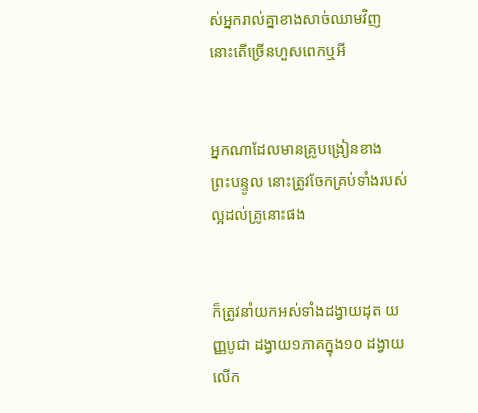ស់អ្នករាល់គ្នាខាងសាច់ឈាមវិញ នោះតើច្រើនហួសពេកឬអី


អ្នកណាដែលមានគ្រូបង្រៀនខាងព្រះ‌បន្ទូល នោះត្រូវចែកគ្រប់ទាំងរបស់ល្អដល់គ្រូនោះផង


ក៏ត្រូវនាំយកអស់ទាំងដង្វាយដុត យញ្ញ‌បូជា ដង្វាយ១ភាគក្នុង១០ ដង្វាយលើក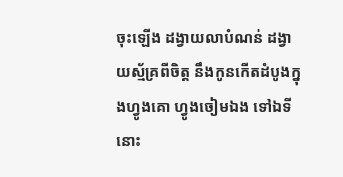ចុះឡើង ដង្វាយលា‌បំណន់ ដង្វាយស្ម័គ្រពីចិត្ត នឹងកូនកើតដំបូងក្នុងហ្វូងគោ ហ្វូងចៀមឯង ទៅឯទីនោះ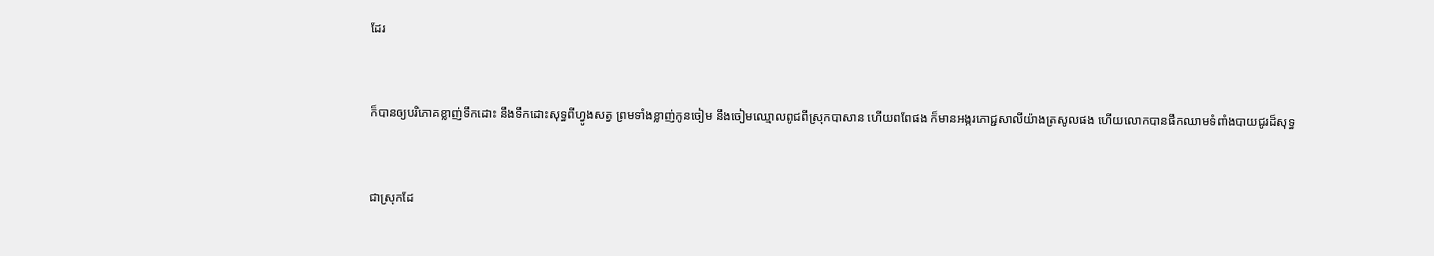ដែរ


ក៏បានឲ្យបរិភោគខ្លាញ់ទឹកដោះ នឹងទឹកដោះសុទ្ធពីហ្វូងសត្វ ព្រមទាំងខ្លាញ់កូនចៀម នឹងចៀមឈ្មោលពូជពីស្រុកបាសាន ហើយពពែផង ក៏មានអង្ករភោជ្ជ‌សាលីយ៉ាងត្រសូលផង ហើយលោកបានផឹកឈាមទំពាំង‌បាយ‌ជូរដ៏សុទ្ធ


ជាស្រុកដែ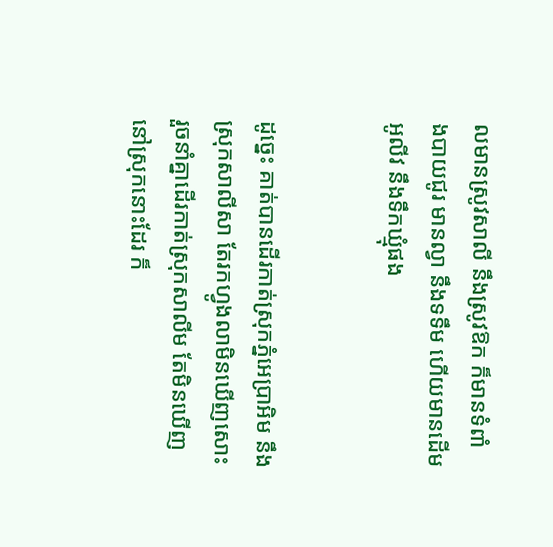លមានស្រូវ‌សាលី នឹងស្រូវឱក ក៏មានទំពាំង‌បាយ‌ជូរ មានល្វា នឹងទទឹម ហើយមានដើមអូលីវ នឹងទឹកឃ្មុំផង


ដូច្នេះ គាត់បានដើរកាត់ស្រុកភ្នំអេប្រា‌អិម នឹងស្រុកសាលីសា តែរកហ្វូងលាមិនឃើញសោះ រួចនាំគ្នាដើរកាត់ស្រុកសាលីម តែមិនឃើញនៅស្រុកនោះដែរ ក៏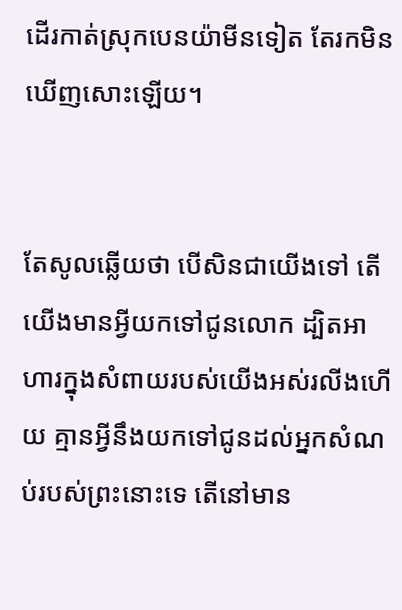ដើរកាត់ស្រុកបេន‌យ៉ាមីនទៀត តែរកមិនឃើញសោះឡើយ។


តែសូលឆ្លើយថា បើសិនជាយើងទៅ តើយើងមានអ្វីយកទៅជូនលោក ដ្បិតអាហារក្នុងសំពាយរបស់យើងអស់រលីងហើយ គ្មានអ្វីនឹងយកទៅជូនដល់អ្នកសំណប់របស់ព្រះនោះទេ តើនៅមាន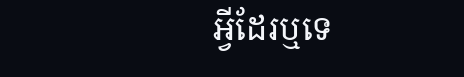អ្វីដែរឬទេ